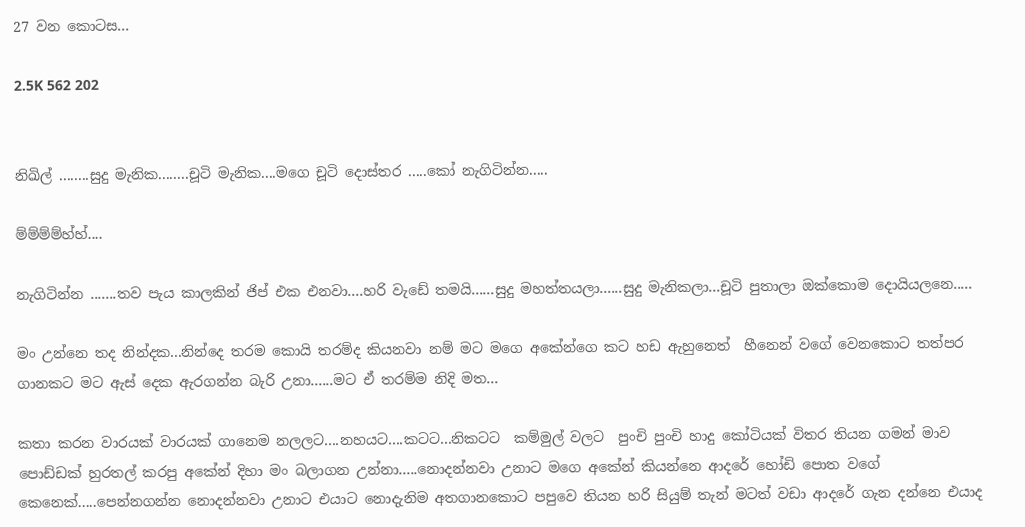27 වන කොටස...

2.5K 562 202


නිඛිල් ........සුදු මැනික........චූටි මැනික....මගෙ චූටි දොස්තර .....කෝ නැගිටින්න.....

ම්ම්ම්ම්හ්හ්....

නැගිටින්න .......තව පැය කාලකින් ජිප් එක එනවා....හරි වැඩේ තමයි......සුදු මහත්තයලා......සුදු මැනිකලා...චූටි පුතාලා ඔක්කොම දොයියලනෙ.....

මං උන්නෙ තද නින්දක...නින්දෙ තරම කොයි තරම්ද කියනවා නම් මට මගෙ අකේන්ගෙ කට හඩ ඇහුනෙත්  හීනෙන් වගේ වෙනකොට තත්පර ගානකට මට ඇස් දෙක ඇරගන්න බැරි උනා......මට ඒ තරම්ම නිදි මත...

කතා කරන වාරයක් වාරයක් ගානෙම නලලට....නහයට....කටට...නිකටට  කම්මුල් වලට  පුංචි පුංචි හාදු කෝටියක් විතර තියන ගමන් මාව පොඩ්ඩක් හුරතල් කරපු අකේන් දිහා මං බලාගන උන්නා.....නොදන්නවා උනාට මගෙ අකේන් කියන්නෙ ආදරේ හෝඩි පොත වගේ කෙනෙක්.....පෙන්නගන්න නොදන්නවා උනාට එයාට නොදැනිම අතගානකොට පපුවෙ තියන හරි සියුම් තැන් මටත් වඩා ආදරේ ගැන දන්නෙ එයාද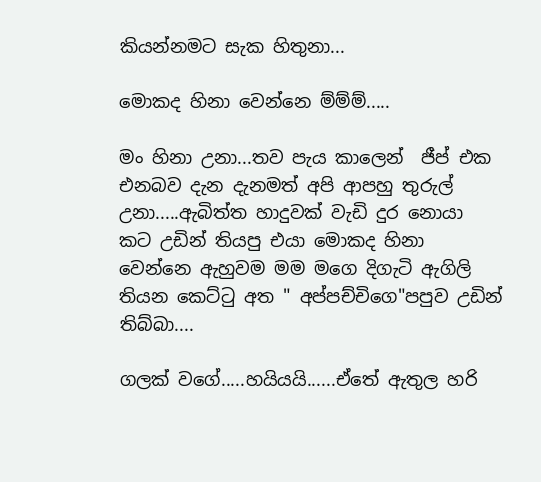කියන්නමට සැක හිතුනා...

මොකද හිනා වෙන්නෙ ම්ම්ම්.....

මං හිනා උනා...තව පැය කාලෙන්  ජීප් එක එනබව දැන දැනමත් අපි ආපහු තුරුල් උනා.....ඇබිත්ත හාදුවක් වැඩි දුර නොයා කට උඩින් තියපු එයා මොකද හිනා වෙන්නෙ ඇහුවම මම මගෙ දිගැටි ඇගිලි තියන කෙට්ටු අත " අප්පච්චිගෙ"පපුව උඩින් තිබ්බා....

ගලක් වගේ.....හයියයි......ඒතේ ඇතුල හරි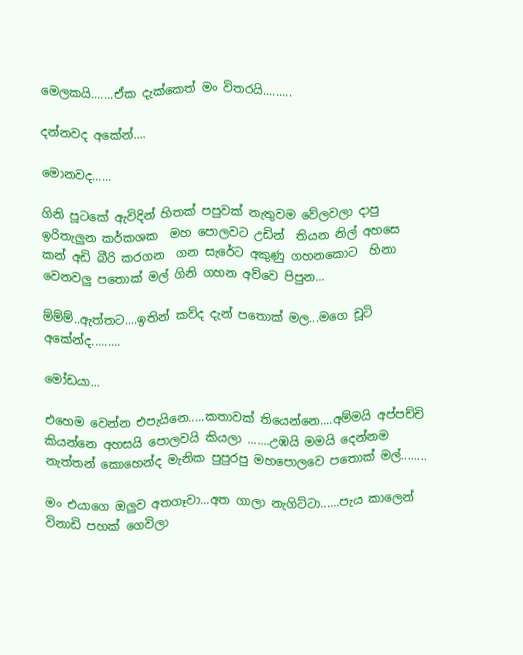මෙලකයි.......ඒක දැක්කෙත් මං විතරයි.........

දන්නවද අකේන්....

මොනවද......

ගිනි පූටකේ ඇවිදින් හිතක් පපුවක් නැතුවම වේලවලා දාපු ඉරිතැලුන කර්කශක  මහ පොලවට උඩින්  තියන නිල් අහසෙ කන් අඩි බීරි කරගන  ගන සැරේට අකුණු ගහනකොට  හිනා වෙනවලු පතොක් මල් ගිනි ගහන අව්වෙ පිපුන...

ම්ම්ම්..ඇත්තට....ඉතින් කව්ද දැන් පතොක් මල...මගෙ චූටි අකේන්ද.........

මෝඩයා...

එහෙම වෙන්න එපැයිනෙ.....කතාවක් තියෙන්නෙ....අම්මයි අප්පච්චි කියන්නෙ අහසයි පොලවයි කියලා .......උඹයි මමයි දෙන්නම නැත්තන් කොහෙන්ද මැනික පුපුරපු මහපොලවෙ පතොක් මල්........

මං එයාගෙ ඔලුව අතගෑවා...අත ගාලා නැගිට්ටා......පැය කාලෙන් විනාඩි පහක් ගෙවිලා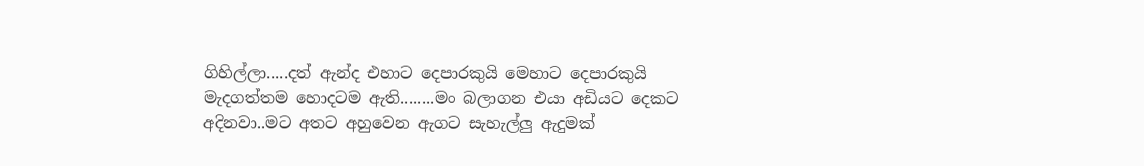ගිහිල්ලා.....දත් ඇන්ද එහාට දෙපාරකුයි මෙහාට දෙපාරකුයි මැදගත්තම හොදටම ඇති........මං බලාගන එයා අඩියට දෙකට අදිනවා..මට අතට අහුවෙන ඇගට සැහැල්ලු ඇදුමක්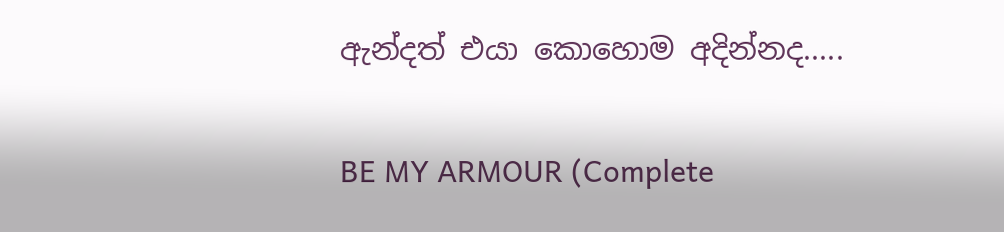ඇන්දත් එයා කොහොම අදින්නද.....

BE MY ARMOUR (Complete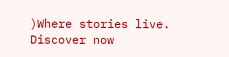)Where stories live. Discover now